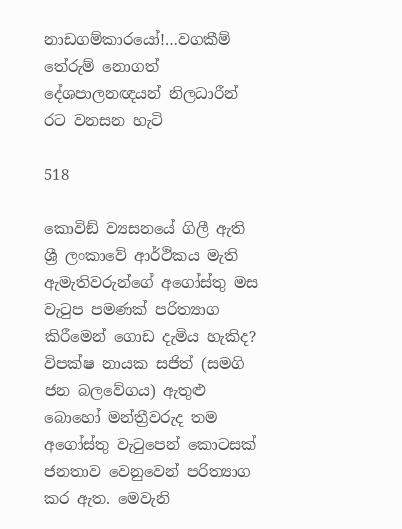නාඩගම්කාරයෝ!…වගකීම් තේරුම් නොගත් දේශපාලනඥයන් නිලධාරීන් රට වනසන හැටි

518

කොවිඞ් ව්‍යසනයේ ගිලී ඇති ශ්‍රී ලංකාවේ ආර්ථිකය මැති ඇමැතිවරුන්ගේ අගෝස්තු මස වැටුප පමණක් පරිත්‍යාග කිරීමෙන් ගොඩ දැමිය හැකිද? විපක්ෂ නායක සජිත් (සමගි ජන බලවේගය) ඇතුළු බොහෝ මන්ත්‍රීවරුද තම අගෝස්තු වැටුපෙන් කොටසක් ජනතාව වෙනුවෙන් පරිත්‍යාග කර ඇත. මෙවැනි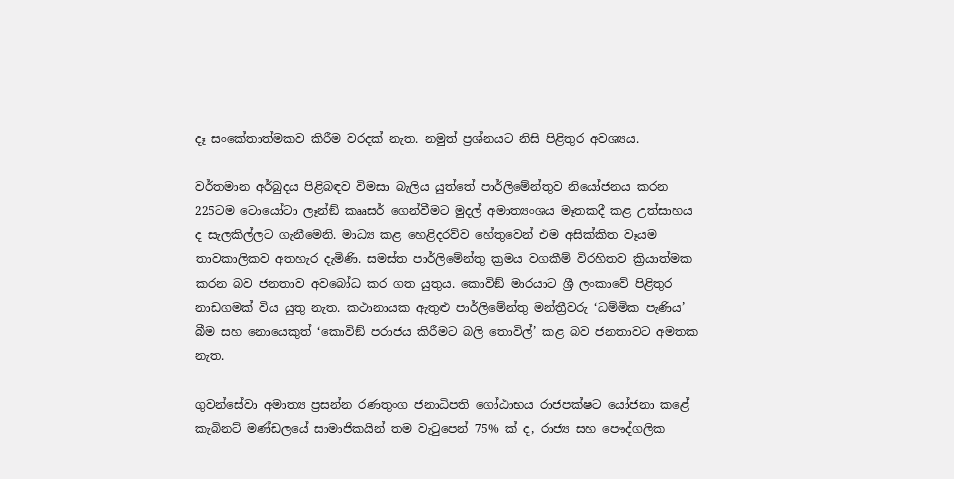දෑ සංකේතාත්මකව කිරීම වරදක් නැත. නමුත් ප්‍රශ්නයට නිසි පිළිතුර අවශ්‍යය.

වර්තමාන අර්බුදය පිළිබඳව විමසා බැලිය යුත්තේ පාර්ලිමේන්තුව නියෝජනය කරන 225ටම ටොයෝටා ලෑන්ඞ් කෲසර් ගෙන්වීමට මුදල් අමාත්‍යංශය මෑතකදී කළ උත්සාහය ද සැලකිල්ලට ගැනීමෙනි. මාධ්‍ය කළ හෙළිදරව්ව හේතුවෙන් එම අසික්කිත වෑයම තාවකාලිකව අතහැර දැමිණි. සමස්ත පාර්ලිමේන්තු ක්‍රමය වගකීම් විරහිතව ක්‍රියාත්මක කරන බව ජනතාව අවබෝධ කර ගත යුතුය. කොවිඞ් මාරයාට ශ්‍රී ලංකාවේ පිළිතුර නාඩගමක් විය යුතු නැත. කථානායක ඇතුළු පාර්ලිමේන්තු මන්ත්‍රීවරු ‘ධම්මික පැණිය’ බීම සහ නොයෙකුත් ‘කොවිඞ් පරාජය කිරීමට බලි තොවිල්’ කළ බව ජනතාවට අමතක නැත.

ගුවන්සේවා අමාත්‍ය ප්‍රසන්න රණතුංග ජනාධිපති ගෝඨාභය රාජපක්ෂට යෝජනා කළේ කැබිනට් මණ්ඩලයේ සාමාජිකයින් තම වැටුපෙන් 75% ක් ද, රාජ්‍ය සහ පෞද්ගලික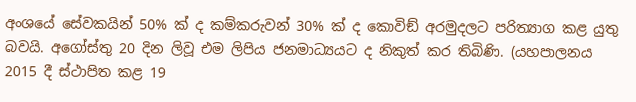අංශයේ සේවකයින් 50% ක් ද කම්කරුවන් 30% ක් ද කොවිඞ් අරමුදලට පරිත්‍යාග කළ යුතු බවයි. අගෝස්තු 20 දින ලිවූ එම ලිපිය ජනමාධ්‍යයට ද නිකුත් කර තිබිණි. (යහපාලනය 2015 දී ස්ථාපිත කළ 19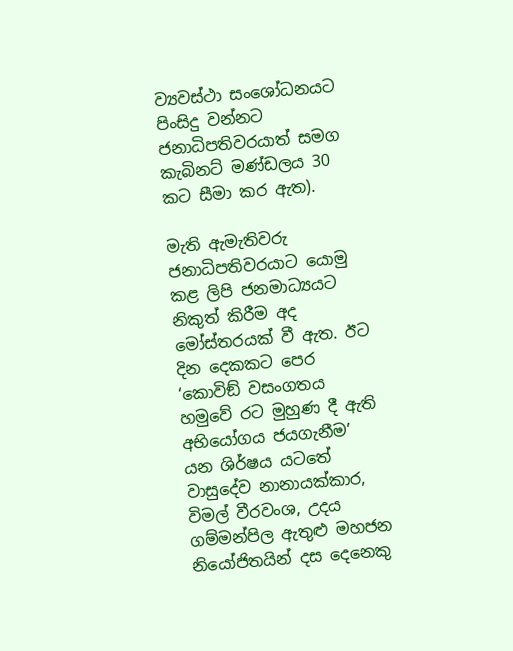ව්‍යවස්ථා සංශෝධනයට පිංසිදු වන්නට ජනාධිපතිවරයාත් සමග කැබිනට් මණ්ඩලය 30 කට සීමා කර ඇත).

මැති ඇමැතිවරු ජනාධිපතිවරයාට යොමු කළ ලිපි ජනමාධ්‍යයට නිකුත් කිරීම අද මෝස්තරයක් වී ඇත. ඊට දින දෙකකට පෙර ‘කොවිඞ් වසංගතය හමුවේ රට මුහුණ දී ඇති අභියෝගය ජයගැනීම’ යන ශිර්ෂය යටතේ වාසුදේව නානායක්කාර, විමල් වීරවංශ, උදය ගම්මන්පිල ඇතුළු මහජන නියෝජිතයින් දස දෙනෙකු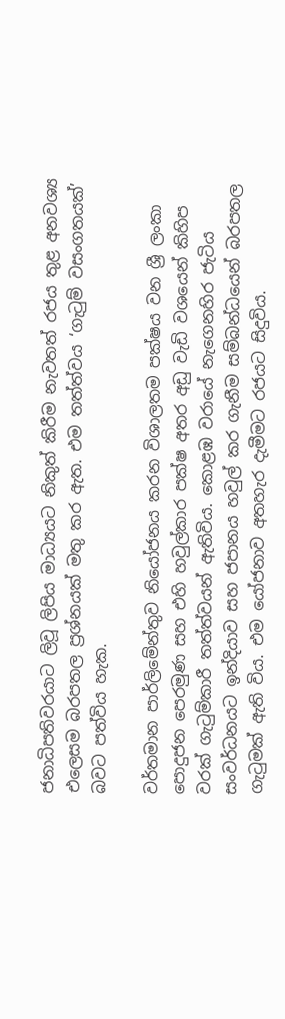ජනාධිපතිවරයාට ලිවූ ලිපිය මාධ්‍යයට නිකුත් කිරීම නැවතත් රජය තුළ අනවශ්‍ය එලෙසම බරපතල ප්‍රශ්නයක් මතු කර ඇත. එම තත්ත්වය ‘ගැටුම් වසංගතයක්’ බවට පත්විය හැක.

වර්තමාන පාර්ලිමේන්තුව නියෝජනය කරන විශාලතම පක්ෂය වන ශ්‍රී ලංකා පොදුජන පෙරමුණ සහ එහි හවුල්කාර පක්ෂ අතර අඩු වැඩි වශයෙන් කිහිප වරක් ගැටුම්කාරී තත්ත්වයන් ඇතිවිය. කොළඹ වරායේ නැගෙනහිර ජැටිය සංවර්ධනයට ඉන්දියාව සහ ජපානය හවුල් කර ගැනීම සම්බන්ධයෙන් බරපතල ගැටුමක් ඇති විය. එම යෝජනාව අතහැර දැමීමට රජයට සිදුවිය.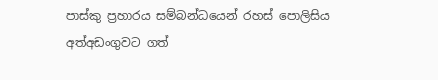පාස්කු ප්‍රහාරය සම්බන්ධයෙන් රහස් පොලිසිය අත්අඩංගුවට ගත්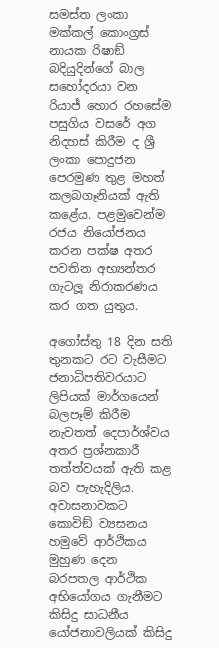සමස්ත ලංකා මක්කල් කොංග්‍රස් නායක රිෂාඞ් බදියුදින්ගේ බාල සහෝදරයා වන රියාජ් හොර රහසේම පසුගිය වසරේ අග නිදහස් කිරීම ද ශ්‍රී ලංකා පොදුජන පෙරමුණ තුළ මහත් කලබගෑනියක් ඇති කළේය. පළමුවෙන්ම රජය නියෝජනය කරන පක්ෂ අතර පවතින අභ්‍යන්තර ගැටලූ නිරාකරණය කර ගත යුතුය.

අගෝස්තු 18 දින සති තුනකට රට වැසීමට ජනාධිපතිවරයාට ලිපියක් මාර්ගයෙන් බලපෑම් කිරීම නැවතත් දෙපාර්ශ්වය අතර ප්‍රශ්නකාරී තත්ත්වයක් ඇති කළ බව පැහැදිලිය. අවාසනාවකට කොවිඞ් ව්‍යසනය හමුවේ ආර්ථිකය මුහුණ දෙන බරපතල ආර්ථික අභියෝගය ගැනීමට කිසිදු සාධනීය යෝජනාවලියක් කිසිදු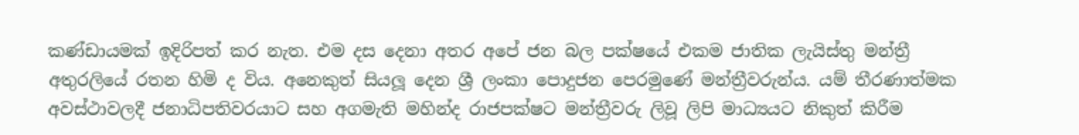කණ්ඩායමක් ඉදිරිපත් කර නැත. එම දස දෙනා අතර අපේ ජන බල පක්ෂයේ එකම ජාතික ලැයිස්තු මන්ත්‍රී අතුරලියේ රතන හිමි ද විය. අනෙකුත් සියලූ දෙන ශ්‍රී ලංකා පොදුජන පෙරමුණේ මන්ත්‍රීවරුන්ය. යම් තීරණාත්මක අවස්ථාවලදී ජනාධිපතිවරයාට සහ අගමැති මහින්ද රාජපක්ෂට මන්ත්‍රීවරු ලිවූ ලිපි මාධ්‍යයට නිකුත් කිරීම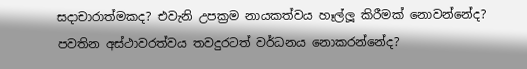සදාචාරාත්මකද? එවැනි උපක්‍රම නායකත්වය හෑල්ලූ කිරීමක් නොවන්නේද? පවතින අස්ථාවරත්වය තවදුරටත් වර්ධනය නොකරන්නේද?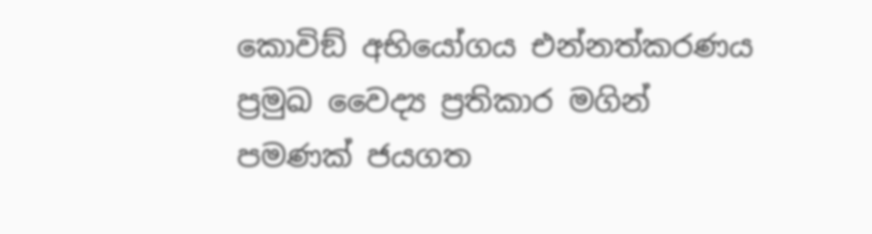කොවිඞ් අභියෝගය එන්නත්කරණය ප්‍රමුඛ වෛද්‍ය ප්‍රතිකාර මගින් පමණක් ජයගත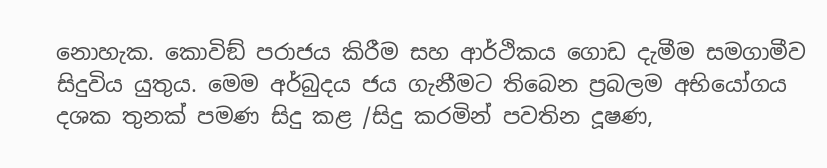නොහැක. කොවිඞ් පරාජය කිරීම සහ ආර්ථිකය ගොඩ දැමීම සමගාමීව සිදුවිය යුතුය. මෙම අර්බුදය ජය ගැනීමට තිබෙන ප්‍රබලම අභියෝගය දශක තුනක් පමණ සිදු කළ /සිදු කරමින් පවතින දූෂණ,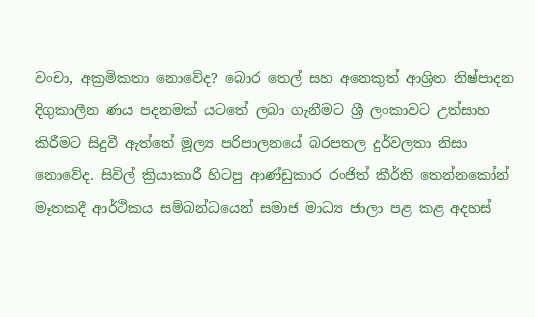වංචා, අක්‍රමිකතා නොවේද? බොර තෙල් සහ අනෙකුත් ආශ්‍රිත නිෂ්පාදන දිගුකාලීන ණය පදනමක් යටතේ ලබා ගැනීමට ශ්‍රී ලංකාවට උත්සාහ කිරීමට සිදුවී ඇත්තේ මූල්‍ය පරිපාලනයේ බරපතල දුර්වලතා නිසා නොවේද. සිවිල් ක්‍රියාකාරී හිටපු ආණ්ඩුකාර රංජිත් කීර්ති තෙන්නකෝන් මෑතකදී ආර්ථිකය සම්බන්ධයෙන් සමාජ මාධ්‍ය ජාලා පළ කළ අදහස්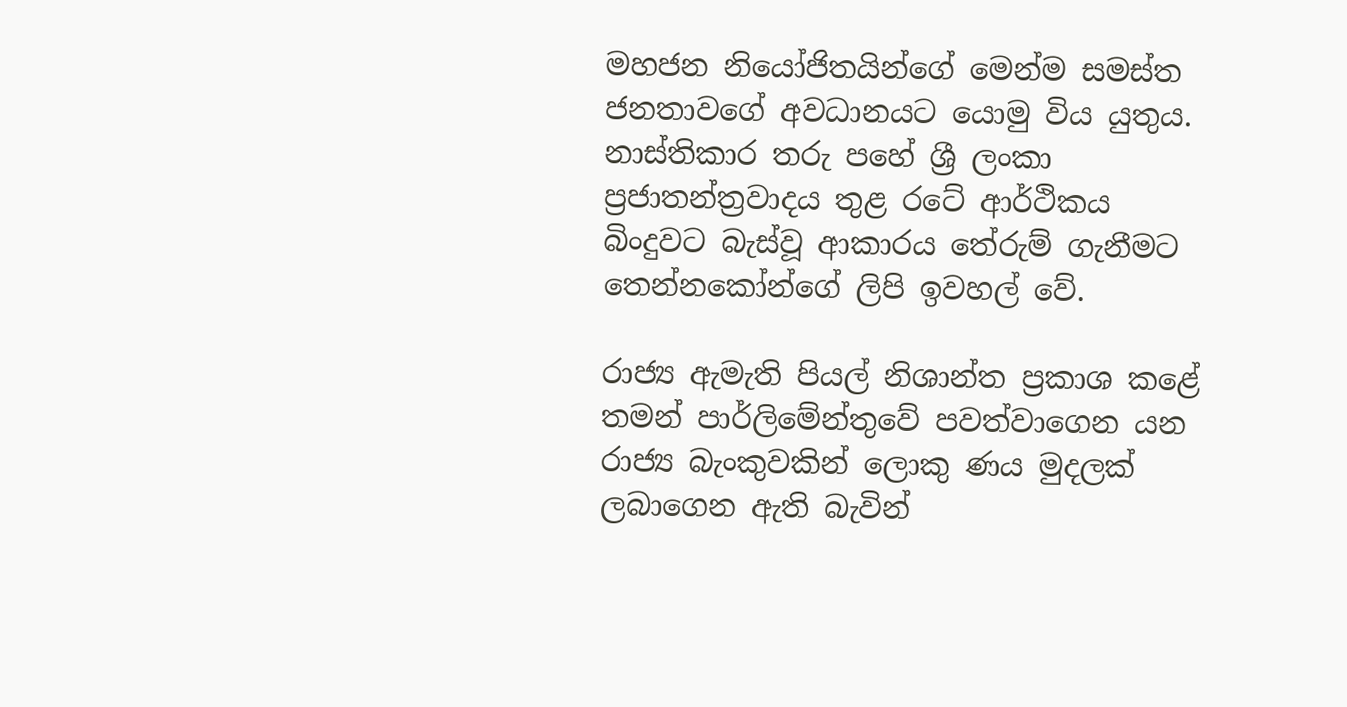මහජන නියෝජිතයින්ගේ මෙන්ම සමස්ත ජනතාවගේ අවධානයට යොමු විය යුතුය. නාස්තිකාර තරු පහේ ශ්‍රී ලංකා ප්‍රජාතන්ත්‍රවාදය තුළ රටේ ආර්ථිකය බිංදුවට බැස්වූ ආකාරය තේරුම් ගැනීමට තෙන්නකෝන්ගේ ලිපි ඉවහල් වේ.

රාජ්‍ය ඇමැති පියල් නිශාන්ත ප්‍රකාශ කළේ තමන් පාර්ලිමේන්තුවේ පවත්වාගෙන යන රාජ්‍ය බැංකුවකින් ලොකු ණය මුදලක් ලබාගෙන ඇති බැවින්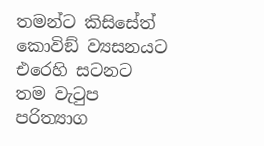තමන්ට කිසිසේත් කොවිඞ් ව්‍යසනයට එරෙහි සටනට තම වැටුප පරිත්‍යාග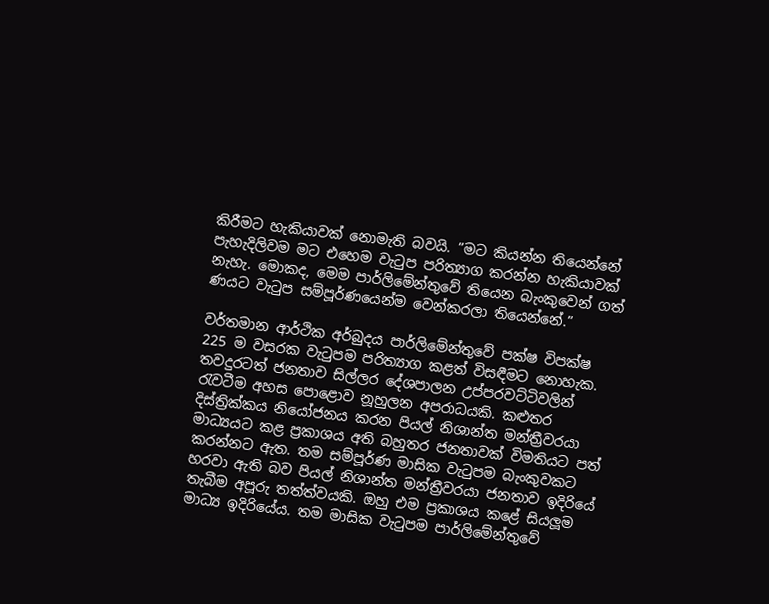කිරීමට හැකියාවක් නොමැති බවයි. ”මට කියන්න තියෙන්නේ පැහැදිලිවම මට එහෙම වැටුප පරිත්‍යාග කරන්න හැකියාවක් නැහැ. මොකද, මෙම පාර්ලිමේන්තුවේ තියෙන බැංකුවෙන් ගත් ණයට වැටුප සම්පූර්ණයෙන්ම වෙන්කරලා තියෙන්නේ.”

වර්තමාන ආර්ථික අර්බුදය පාර්ලිමේන්තුවේ පක්ෂ විපක්ෂ 225 ම වසරක වැටුපම පරිත්‍යාග කළත් විසඳීමට නොහැක. තවදුරටත් ජනතාව සිල්ලර දේශපාලන උප්පරවට්ටිවලින් රැවටීම අහස පොළොව නූහුලන අපරාධයකි. කළුතර දිස්ත්‍රික්කය නියෝජනය කරන පියල් නිශාන්ත මන්ත්‍රීවරයා මාධ්‍යයට කළ ප්‍රකාශය අති බහුතර ජනතාවක් විමතියට පත් කරන්නට ඇත. තම සම්පූර්ණ මාසික වැටුපම බැංකුවකට හරවා ඇති බව පියල් නිශාන්ත මන්ත්‍රීවරයා ජනතාව ඉදිරියේ තැබීම අපූරු තත්ත්වයකි. ඔහු එම ප්‍රකාශය කළේ සියලූම මාධ්‍ය ඉදිරියේය. තම මාසික වැටුපම පාර්ලිමේන්තුවේ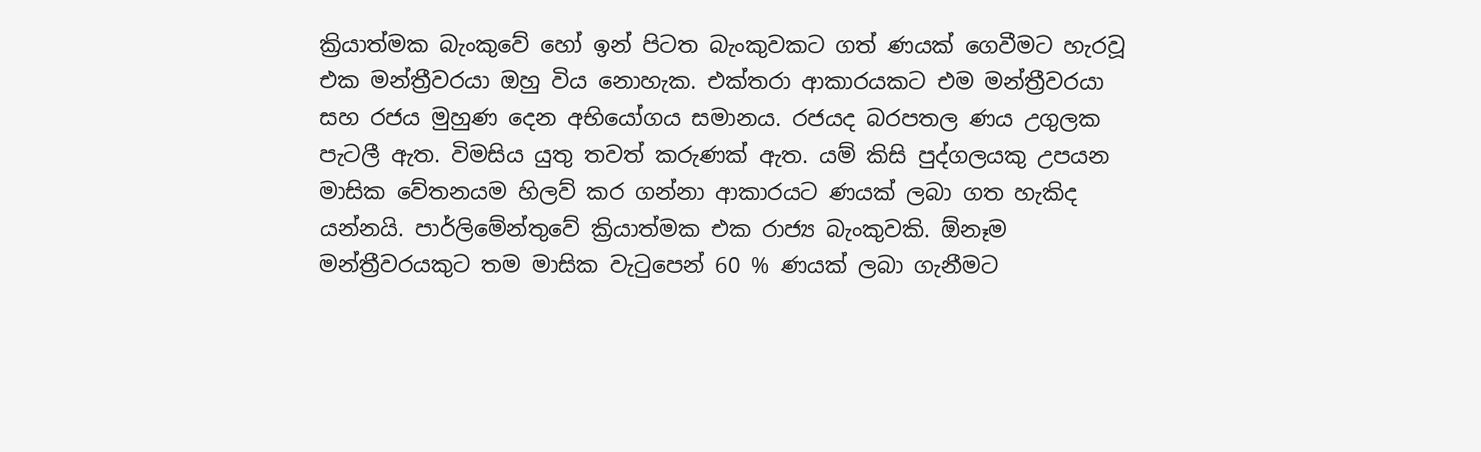ක්‍රියාත්මක බැංකුවේ හෝ ඉන් පිටත බැංකුවකට ගත් ණයක් ගෙවීමට හැරවූ එක මන්ත්‍රීවරයා ඔහු විය නොහැක. එක්තරා ආකාරයකට එම මන්ත්‍රීවරයා සහ රජය මුහුණ දෙන අභියෝගය සමානය. රජයද බරපතල ණය උගුලක පැටලී ඇත. විමසිය යුතු තවත් කරුණක් ඇත. යම් කිසි පුද්ගලයකු උපයන මාසික වේතනයම හිලව් කර ගන්නා ආකාරයට ණයක් ලබා ගත හැකිද යන්නයි. පාර්ලිමේන්තුවේ ක්‍රියාත්මක එක රාජ්‍ය බැංකුවකි. ඕනෑම මන්ත්‍රීවරයකුට තම මාසික වැටුපෙන් 60 % ණයක් ලබා ගැනීමට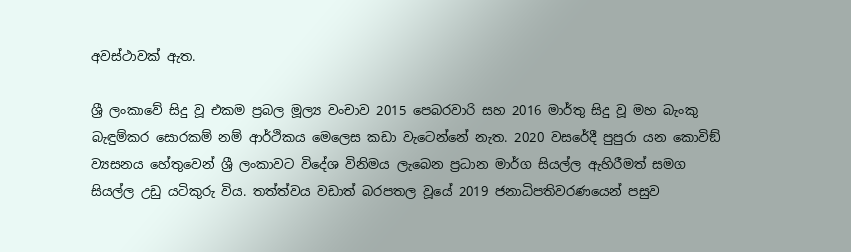අවස්ථාවක් ඇත.

ශ්‍රී ලංකාවේ සිදු වූ එකම ප්‍රබල මූල්‍ය වංචාව 2015 පෙබරවාරි සහ 2016 මාර්තු සිදු වූ මහ බැංකු බැඳුම්කර සොරකම් නම් ආර්ථිකය මෙලෙස කඩා වැටෙන්නේ නැත. 2020 වසරේදී පුපුරා යන කොවිඞ් ව්‍යසනය හේතුවෙන් ශ්‍රී ලංකාවට විදේශ විනිමය ලැබෙන ප්‍රධාන මාර්ග සියල්ල ඇහිරීමත් සමග සියල්ල උඩු යටිකුරු විය. තත්ත්වය වඩාත් බරපතල වූයේ 2019 ජනාධිපතිවරණයෙන් පසුව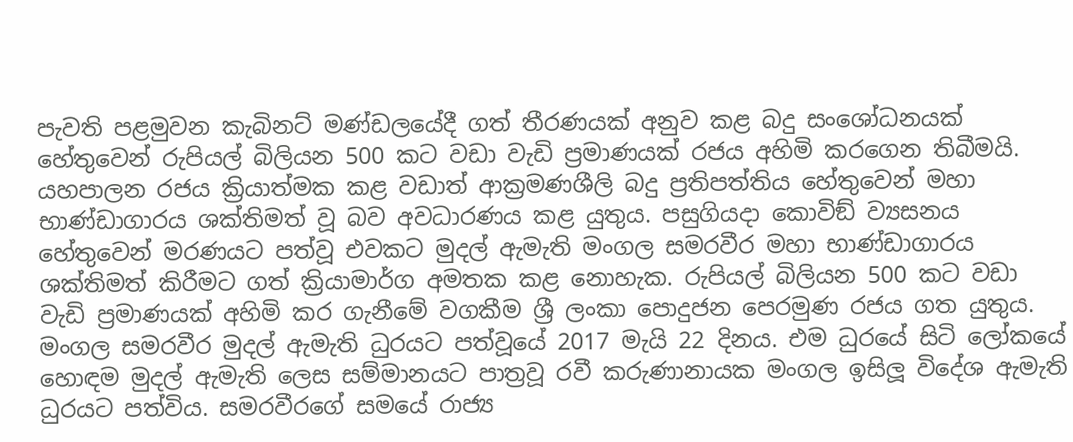පැවති පළමුවන කැබිනට් මණ්ඩලයේදී ගත් තීරණයක් අනුව කළ බදු සංශෝධනයක් හේතුවෙන් රුපියල් බිලියන 500 කට වඩා වැඩි ප්‍රමාණයක් රජය අහිමි කරගෙන තිබීමයි. යහපාලන රජය ක්‍රියාත්මක කළ වඩාත් ආක්‍රමණශීලි බදු ප්‍රතිපත්තිය හේතුවෙන් මහා භාණ්ඩාගාරය ශක්තිමත් වූ බව අවධාරණය කළ යුතුය. පසුගියදා කොවිඞ් ව්‍යසනය හේතුවෙන් මරණයට පත්වූ එවකට මුදල් ඇමැති මංගල සමරවීර මහා භාණ්ඩාගාරය ශක්තිමත් කිරීමට ගත් ක්‍රියාමාර්ග අමතක කළ නොහැක. රුපියල් බිලියන 500 කට වඩා වැඩි ප්‍රමාණයක් අහිමි කර ගැනීමේ වගකීම ශ්‍රී ලංකා පොදුජන පෙරමුණ රජය ගත යුතුය. මංගල සමරවීර මුදල් ඇමැති ධුරයට පත්වූයේ 2017 මැයි 22 දිනය. එම ධුරයේ සිටි ලෝකයේ හොඳම මුදල් ඇමැති ලෙස සම්මානයට පාත්‍රවූ රවී කරුණානායක මංගල ඉසිලූ විදේශ ඇමැති ධුරයට පත්විය. සමරවීරගේ සමයේ රාජ්‍ය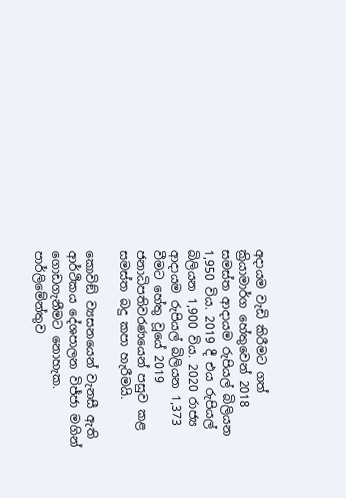අදායම වැඩි කිරීමට ගත් ක්‍රියාමාර්ග හේතුවෙන් 2018 සමස්ත ආදායම රුපියල් බිලියන 1,950 විය. 2019 දී එය රුපියල් බිලියන 1,900 විය. 2020 රාජ්‍ය ආදායම රුපියල් බිලියන 1,373 වීමට හේතු වූයේ 2019 ජනාධිපතිවරණයෙන් පසුව කළ සමස්ත බදු කපා හැරීමයි.

කොවිඞ් ව්‍යසනයෙන් වැනසී ඇති ආර්ථිකය දේශපාලන විජ්ජා මගින් ගොඩගැනීමට නොහැක. පාර්ලිමේන්තුව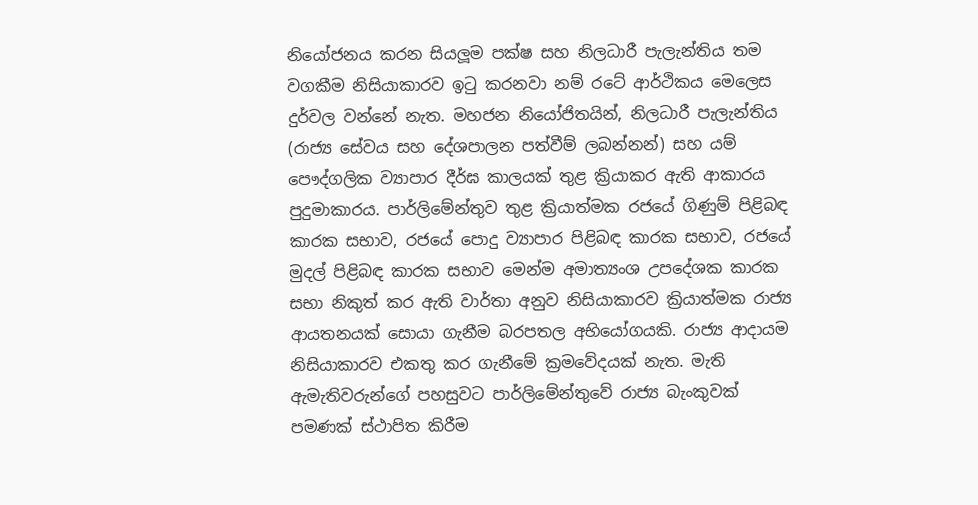නියෝජනය කරන සියලූම පක්ෂ සහ නිලධාරී පැලැන්තිය තම වගකීම නිසියාකාරව ඉටු කරනවා නම් රටේ ආර්ථිකය මෙලෙස දුර්වල වන්නේ නැත. මහජන නියෝජිතයින්, නිලධාරී පැලැන්තිය (රාජ්‍ය සේවය සහ දේශපාලන පත්වීම් ලබන්නන්) සහ යම් පෞද්ගලික ව්‍යාපාර දීර්ඝ කාලයක් තුළ ක්‍රියාකර ඇති ආකාරය පුදුමාකාරය. පාර්ලිමේන්තුව තුළ ක්‍රියාත්මක රජයේ ගිණුම් පිළිබඳ කාරක සභාව, රජයේ පොදු ව්‍යාපාර පිළිබඳ කාරක සභාව, රජයේ මුදල් පිළිබඳ කාරක සභාව මෙන්ම අමාත්‍යංශ උපදේශක කාරක සභා නිකුත් කර ඇති වාර්තා අනුව නිසියාකාරව ක්‍රියාත්මක රාජ්‍ය ආයතනයක් සොයා ගැනීම බරපතල අභියෝගයකි. රාජ්‍ය ආදායම නිසියාකාරව එකතු කර ගැනීමේ ක්‍රමවේදයක් නැත. මැති ඇමැතිවරුන්ගේ පහසුවට පාර්ලිමේන්තුවේ රාජ්‍ය බැංකුවක් පමණක් ස්ථාපිත කිරීම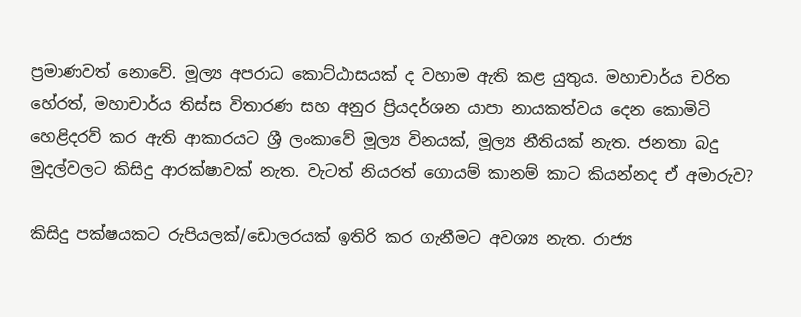ප්‍රමාණවත් නොවේ. මූල්‍ය අපරාධ කොට්ඨාසයක් ද වහාම ඇති කළ යුතුය. මහාචාර්ය චරිත හේරත්, මහාචාර්ය තිස්ස විතාරණ සහ අනුර ප්‍රියදර්ශන යාපා නායකත්වය දෙන කොමිටි හෙළිදරව් කර ඇති ආකාරයට ශ්‍රී ලංකාවේ මූල්‍ය විනයක්, මූල්‍ය නීතියක් නැත. ජනතා බදු මුදල්වලට කිසිදු ආරක්ෂාවක් නැත. වැටත් නියරත් ගොයම් කානම් කාට කියන්නද ඒ අමාරුව?

කිසිදු පක්ෂයකට රුපියලක්/ඩොලරයක් ඉතිරි කර ගැනීමට අවශ්‍ය නැත. රාජ්‍ය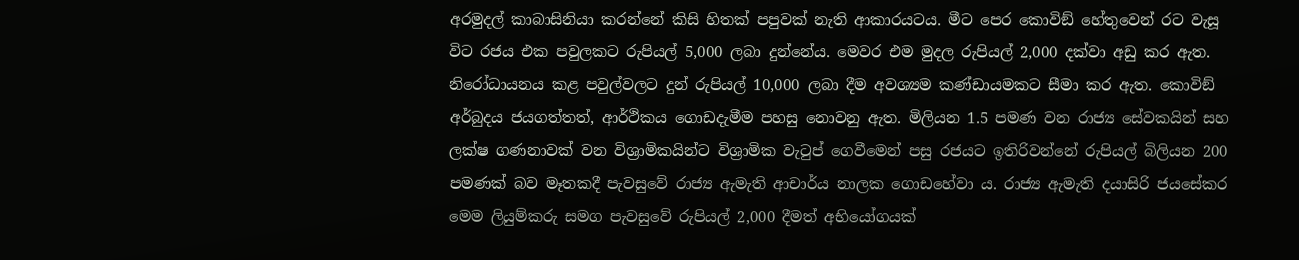අරමුදල් කාබාසිනියා කරන්නේ කිසි හිතක් පපුවක් නැති ආකාරයටය. මීට පෙර කොවිඞ් හේතුවෙන් රට වැසූ විට රජය එක පවුලකට රුපියල් 5,000 ලබා දුන්නේය. මෙවර එම මුදල රුපියල් 2,000 දක්වා අඩු කර ඇත. නිරෝධායනය කළ පවුල්වලට දුන් රුපියල් 10,000 ලබා දීම අවශ්‍යම කණ්ඩායමකට සීමා කර ඇත. කොවිඞ් අර්බුදය ජයගත්තත්, ආර්ථිකය ගොඩදැමීම පහසු නොවනු ඇත. මිලියන 1.5 පමණ වන රාජ්‍ය සේවකයින් සහ ලක්ෂ ගණනාවක් වන විශ්‍රාමිකයින්ට විශ්‍රාමික වැටුප් ගෙවීමෙන් පසු රජයට ඉතිරිවන්නේ රුපියල් බිලියන 200 පමණක් බව මෑතකදී පැවසුවේ රාජ්‍ය ඇමැති ආචාර්ය නාලක ගොඩහේවා ය. රාජ්‍ය ඇමැති දයාසිරි ජයසේකර මෙම ලියුම්කරු සමග පැවසුවේ රුපියල් 2,000 දීමත් අභියෝගයක්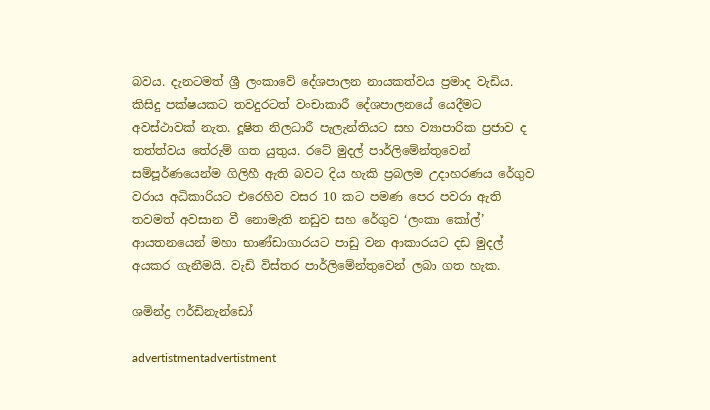බවය. දැනටමත් ශ්‍රී ලංකාවේ දේශපාලන නායකත්වය ප්‍රමාද වැඩිය. කිසිදු පක්ෂයකට තවදුරටත් වංචාකාරී දේශපාලනයේ යෙදීමට අවස්ථාවක් නැත. දූෂිත නිලධාරී පැලැන්තියට සහ ව්‍යාපාරික ප්‍රජාව ද තත්ත්වය තේරුම් ගත යුතුය. රටේ මුදල් පාර්ලිමේන්තුවෙන් සම්පූර්ණයෙන්ම ගිලිහී ඇති බවට දිය හැකි ප්‍රබලම උදාහරණය රේගුව වරාය අධිකාරියට එරෙහිව වසර 10 කට පමණ පෙර පවරා ඇති තවමත් අවසාන වී නොමැති නඩුව සහ රේගුව ‘ලංකා කෝල්’ ආයතනයෙන් මහා භාණ්ඩාගාරයට පාඩු වන ආකාරයට දඩ මුදල් අයකර ගැනීමයි. වැඩි විස්තර පාර්ලිමේන්තුවෙන් ලබා ගත හැක.

ශමින්ද්‍ර ෆර්ඩිනැන්ඩෝ

advertistmentadvertistment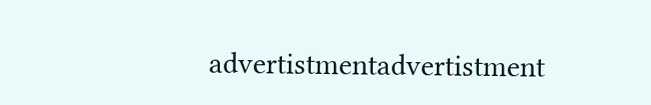advertistmentadvertistment